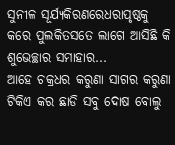ସୁନୀଳ ସୂର୍ଯ୍ୟକିରଣରେଧରାପୃଷ୍ଠକୁ କରେ ପୁଲକିତସତେ ଲାଗେ ଆସିଛି କି ଶୁଭେଚ୍ଛାର ସମାହାର...
ଆହେ ଚକ୍ରଧର କରୁଣା ସାଗର କରୁଣା ଟିକିଏ କର ଛାଡି ସବୁ ଦୋଷ ବୋଲୁ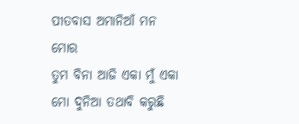ପୀତବାସ ଅମାନିଆଁ ମନ ମୋର
ତୁମ ବିନା ଆଜି ଏକା ମୁଁ ଏକା ମୋ ଦୁନିଆ ତଥାବି କରୁଛି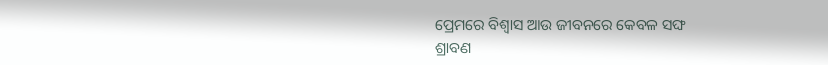ପ୍ରେମରେ ବିଶ୍ୱାସ ଆଉ ଜୀବନରେ କେବଳ ସଙ୍ଘ
ଶ୍ରାବଣ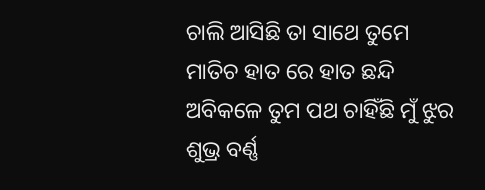ଚାଲି ଆସିଛି ତା ସାଥେ ତୁମେ ମାତିଚ ହାତ ରେ ହାତ ଛନ୍ଦି ଅବିକଳେ ତୁମ ପଥ ଚାହିଁଛି ମୁଁ ଝୁର
ଶୁଭ୍ର ବର୍ଣ୍ଣ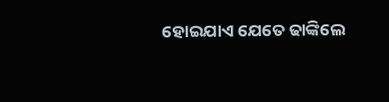ହୋଇଯାଏ ଯେତେ ଢାଙ୍କିଲେ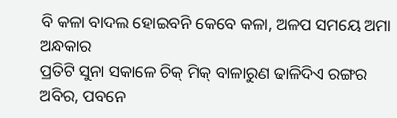ବି କଳା ବାଦଲ ହୋଇବନି କେବେ କଳା, ଅଳପ ସମୟେ ଅମା ଅନ୍ଧକାର
ପ୍ରତିଟି ସୁନା ସକାଳେ ଚିକ୍ ମିକ୍ ବାଳାରୁଣ ଢାଳିଦିଏ ରଙ୍ଗର ଅବିର, ପବନେ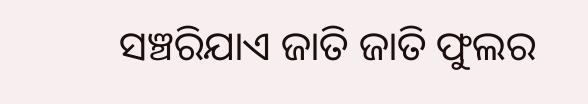ସଞ୍ଚରିଯାଏ ଜାତି ଜାତି ଫୁଲର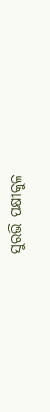ସୁରଭି ପକ୍ଷୀକୁଳ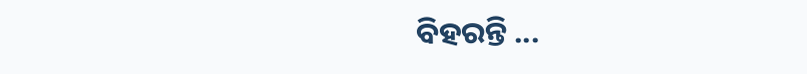ବିହରନ୍ତି ...